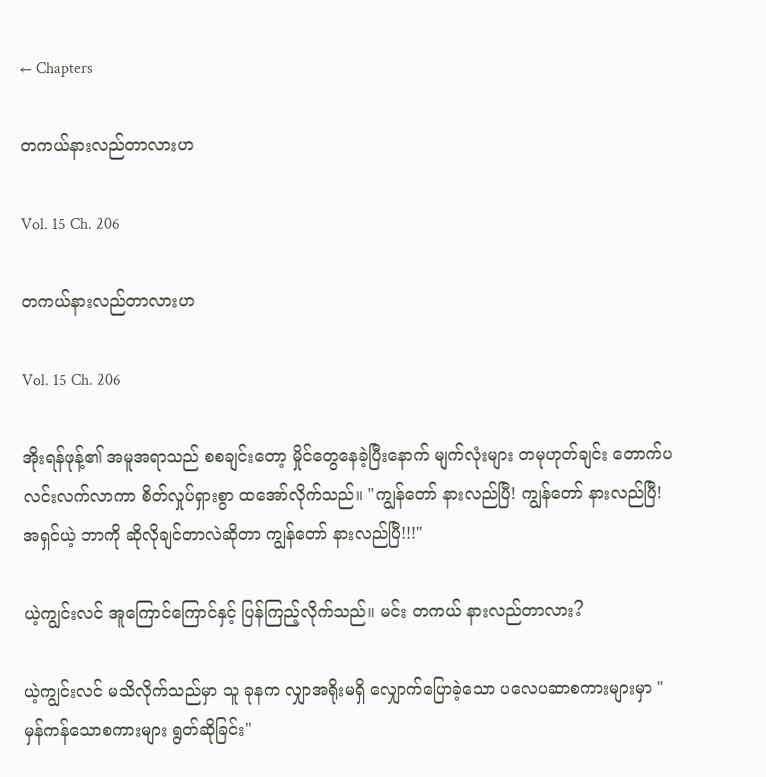← Chapters

တကယ်နားလည်တာလားဟ

Vol. 15 Ch. 206

တကယ်နားလည်တာလားဟ

Vol. 15 Ch. 206

အိုးရန်ဖုန့်၏ အမူအရာသည် စစချင်းတော့ မှိုင်တွေနေခဲ့ပြီးနောက် မျက်လုံးများ တမုဟုတ်ချင်း တောက်ပလင်းလက်လာကာ စိတ်လှုပ်ရှားစွာ ထအော်လိုက်သည်။ "ကျွန်တော် နားလည်ပြီ! ကျွန်တော် နားလည်ပြီ! အရှင်ယဲ့ ဘာကို ဆိုလိုချင်တာလဲဆိုတာ ကျွန်တော် နားလည်ပြီ!!!"

ယဲ့ကျွင်းလင် အူ‌ကြောင်ကြောင်နှင့် ပြန်ကြည့်လိုက်သည်။ မင်း တကယ် နားလည်တာလား?

ယဲ့ကျွင်းလင် မသိလိုက်သည်မှာ သူ ခုနက လျှာအရိုးမရှိ လျှောက်ပြောခဲ့သော ပလေပဆာစကားများမှာ "မှန်ကန်သောစကားများ ရွတ်ဆိုခြင်း"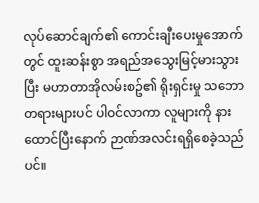လုပ်ဆောင်ချက်၏ ကောင်းချီးပေးမှုအောက်တွင် ထူးဆန်းစွာ အရည်အသွေးမြင့်မားသွားပြီး မဟာတာအိုလမ်းစဥ်၏ ရိုးရှင်းမှု သဘောတရားများပင် ပါဝင်လာကာ လူများကို နားထောင်ပြီးနောက် ဉာဏ်အလင်းရရှိစေခဲ့သည်ပင်။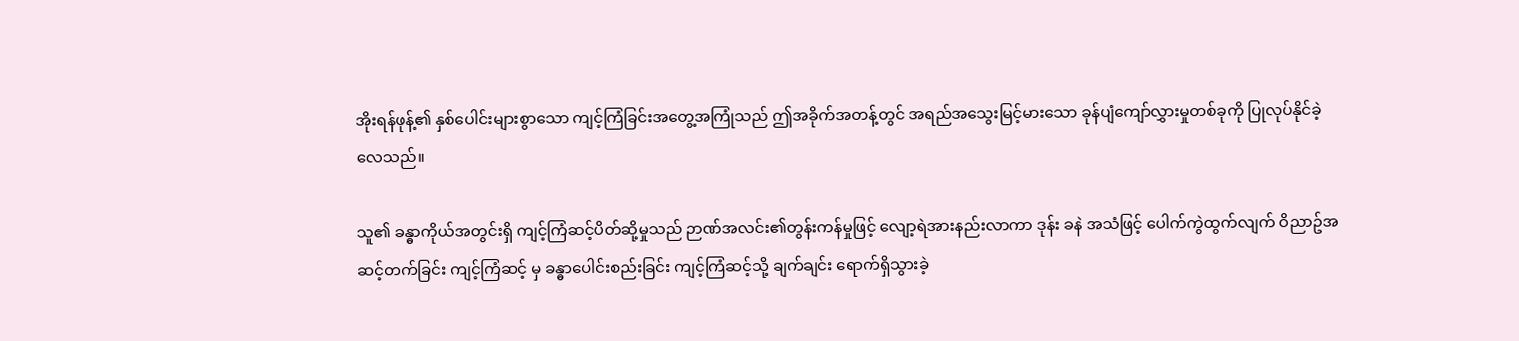အိုးရန်ဖုန့်၏ နှစ်ပေါင်းများစွာသော ကျင့်ကြံခြင်းအတွေ့အကြုံသည် ဤအခိုက်အတန့်တွင် အရည်အသွေးမြင့်မားသော ခုန်ပျံကျော်လွှားမှုတစ်ခုကို ပြုလုပ်နိုင်ခဲ့လေသည်။

သူ၏ ခန္ဓာကိုယ်အတွင်းရှိ ကျင့်ကြံဆင့်ပိတ်ဆို့မှုသည် ဉာဏ်အလင်း၏တွန်းကန်မှုဖြင့် လျော့ရဲအားနည်းလာကာ ဒုန်း ခနဲ အသံဖြင့် ပေါက်ကွဲထွက်လျက် ဝိညာဥ်အဆင့်တက်ခြင်း ကျင့်ကြံဆင့် မှ ခန္ဓာပေါင်းစည်းခြင်း ကျင့်ကြံဆင့်သို့ ချက်ချင်း ရောက်ရှိသွားခဲ့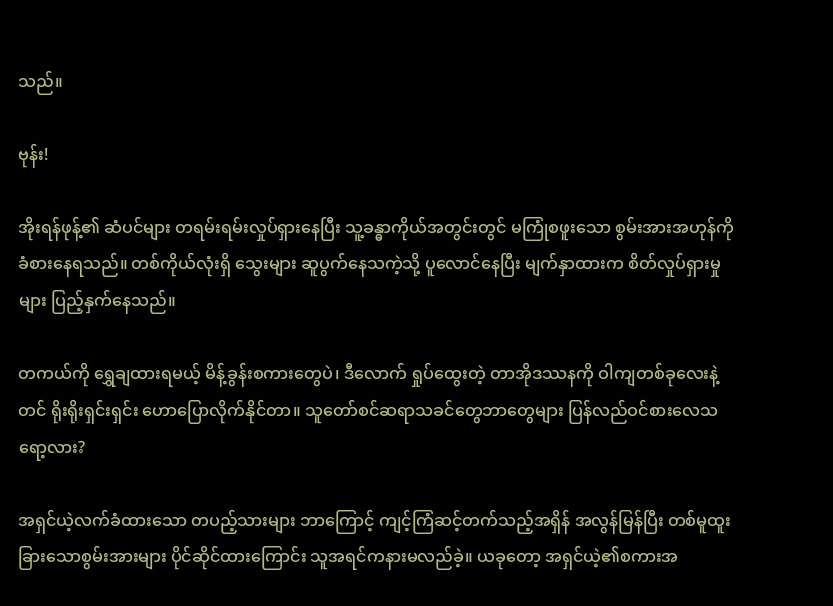သည်။

ဗုန်း!

အိုးရန်ဖုန့်၏ ဆံပင်များ တရမ်းရမ်းလှုပ်ရှားနေပြီး သူ့ခန္ဓာကိုယ်အတွင်းတွင် မကြုံစဖူးသော စွမ်းအားအဟုန်ကို ခံစားနေရသည်။ တစ်ကိုယ်လုံးရှိ သွေးများ ဆူပွက်နေသကဲ့သို့ ပူလောင်နေပြီး မျက်နှာထားက စိတ်လှုပ်ရှားမှုများ ပြည့်နှက်နေသည်။

တကယ်ကို ရွှေချထားရမယ့် မိန့်ခွန်းစကားတွေပဲ၊ ဒီလောက် ရှုပ်ထွေးတဲ့ တာအိုဒဿနကို ဝါကျတစ်ခုလေးနဲ့တင် ရိုးရိုးရှင်းရှင်း ဟောပြောလိုက်နိုင်တာ။ သူတော်စင်ဆရာသခင်တွေဘာတွေများ ပြန်လည်ဝင်စားလေသရော့လား?

အရှင်ယဲ့လက်ခံထားသော တပည့်သားများ ဘာကြောင့် ကျင့်ကြံဆင့်တက်သည့်အရှိန် အလွန်မြန်ပြီး တစ်မူထူးခြားသောစွမ်းအားများ ပိုင်ဆိုင်ထားကြောင်း သူအရင်ကနားမလည်ခဲ့။ ယခုတော့ အရှင်ယဲ့၏စကားအ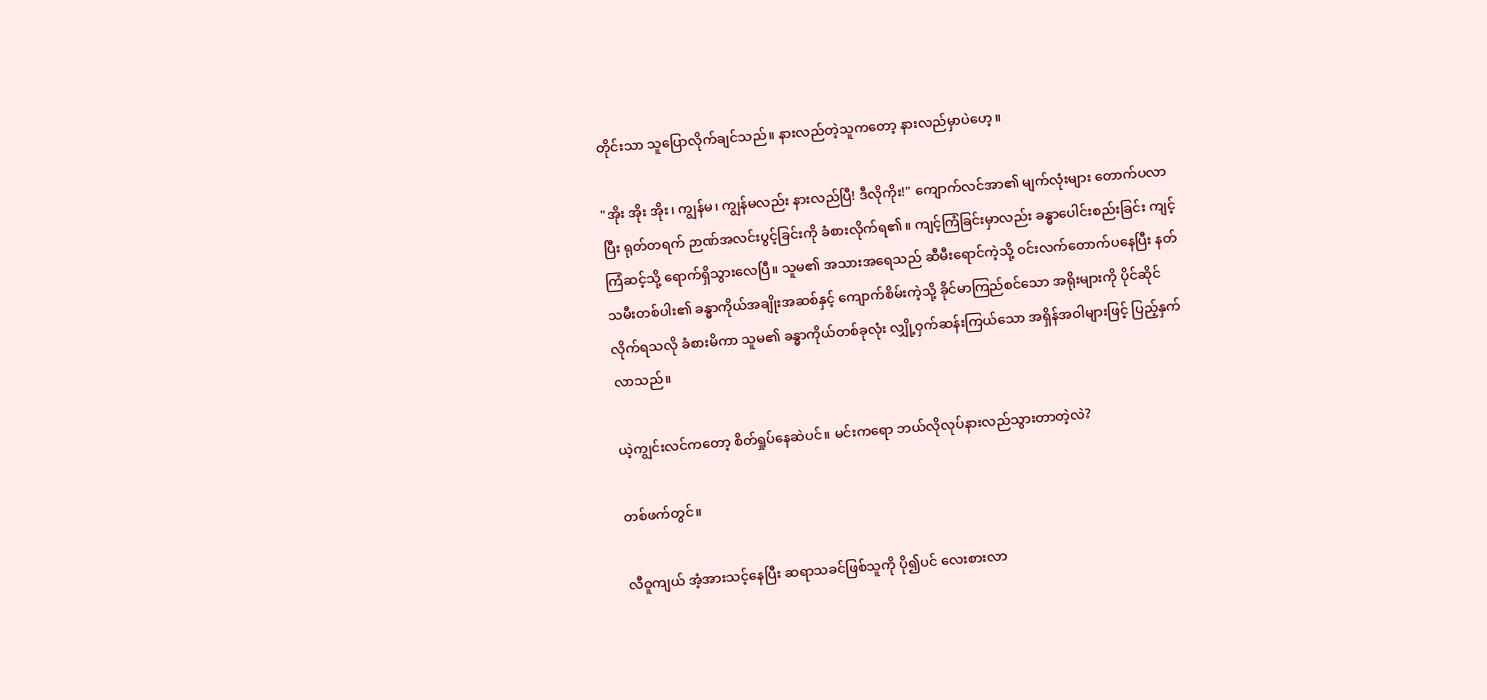တိုင်းသာ သူပြောလိုက်ချင်သည်။ နားလည်တဲ့သူကတော့ နားလည်မှာပဲဟေ့။

"အိုး အိုး အိုး၊ ကျွန်မ၊ ကျွန်မလည်း နားလည်ပြီ! ဒီလိုကိုး!" ကျောက်လင်အာ၏ မျက်လုံးများ တောက်ပလာပြီး ရုတ်တရက် ဉာဏ်အလင်းပွင့်ခြင်းကို ခံစားလိုက်ရ၏။ ကျင့်ကြံခြင်းမှာလည်း ခန္ဓာပေါင်းစည်းခြင်း ကျင့်ကြံဆင့်သို့ ရောက်ရှိသွားလေပြီ။ သူမ၏ အသားအရေသည် ဆီမီးရောင်ကဲ့သို့ ဝင်းလက်တောက်ပနေပြီး နတ်သမီးတစ်ပါး၏ ခန္ဓာကိုယ်အချိုးအဆစ်နှင့် ကျောက်စိမ်းကဲ့သို့ ခိုင်မာကြည်စင်သော အရိုးများကို ပိုင်ဆိုင်လိုက်ရသလို ခံစားမိကာ သူမ၏ ခန္ဓာကိုယ်တစ်ခုလုံး လျှို့ဝှက်ဆန်းကြယ်သော အရှိန်အဝါများဖြင့် ပြည့်နှက်လာသည်။

ယဲ့ကျွင်းလင်ကတော့ စိတ်ရှုပ်နေဆဲပင်။ မင်းကရော ဘယ်လိုလုပ်နားလည်သွားတာတဲ့လဲ?

တစ်ဖက်တွင်။

လီဝူကျယ် အံ့အားသင့်နေပြီး ဆရာသခင်ဖြစ်သူကို ပို၍ပင် လေးစားလာ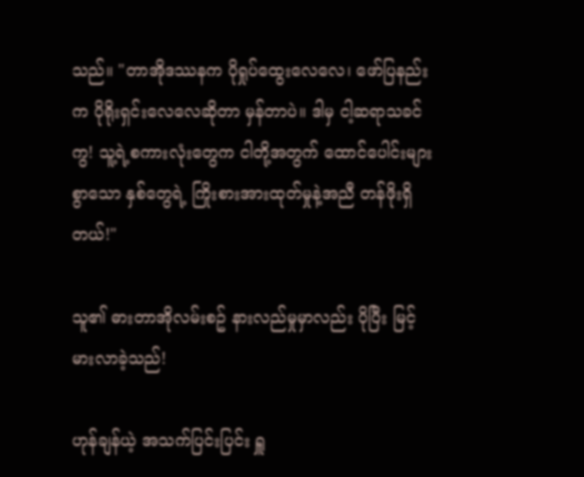သည်။ "တာအိုဒဿနက ပိုရှုပ်ထွေးလေလေ၊ ဖော်ပြနည်းက ပိုရိုးရှင်းလေလေဆိုတာ မှန်တာပဲ။ ဒါမှ ငါ့ဆရာသခင်ကွ! သူ့ရဲ့စကားလုံးတွေက ငါတို့အတွက် ထောင်ပေါင်းများစွာသော နှစ်တွေရဲ့ ကြိုးစားအားထုတ်မှုနဲ့အညီ တန်ဖိုးရှိတယ်!"

သူ၏ ဓားတာအိုလမ်းစဥ် နားလည်မှုမှာလည်း ပိုပြီး မြင့်မားလာခဲ့သည်!

ဟုန်ချန်ယဲ့ အသက်ပြင်းပြင်း ရှူ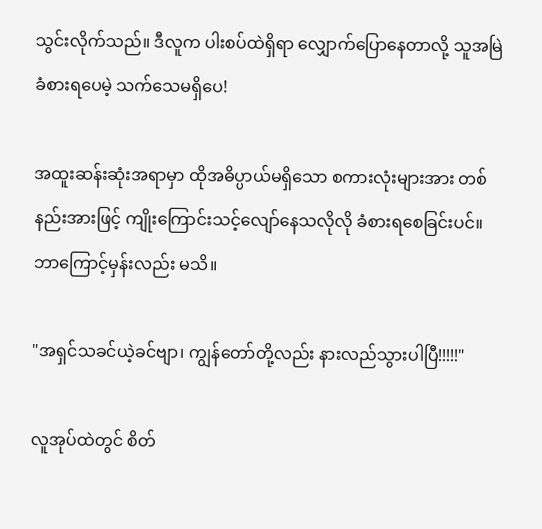သွင်းလိုက်သည်။ ဒီလူက ပါးစပ်ထဲရှိရာ လျှောက်ပြောနေတာလို့ သူအမြဲခံစားရပေမဲ့ သက်သေမရှိပေ!

အထူးဆန်းဆုံးအရာမှာ ထိုအဓိပ္ပာယ်မရှိသော စကားလုံးများအား တစ်နည်းအားဖြင့် ကျိုးကြောင်းသင့်လျော်နေသလိုလို ခံစားရစေခြင်းပင်။ ဘာကြောင့်မှန်းလည်း မသိ။

"အရှင်သခင်ယဲ့ခင်ဗျာ၊ ကျွန်တော်တို့လည်း နားလည်သွားပါပြီ!!!!!"

လူအုပ်ထဲတွင် စိတ်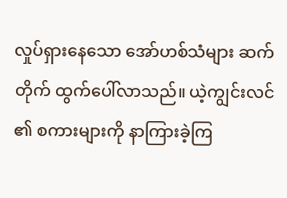လှုပ်ရှားနေသော အော်ဟစ်သံများ ဆက်တိုက် ထွက်ပေါ်လာသည်။ ယဲ့ကျွင်းလင် ၏ စကားများကို နာကြားခဲ့ကြ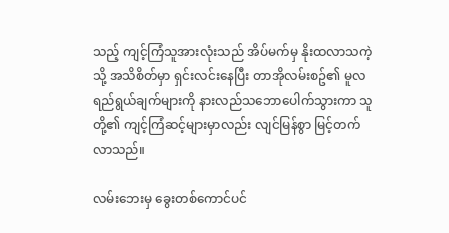သည့် ကျင့်ကြံသူအားလုံးသည် အိပ်မက်မှ နိုးထလာသကဲ့သို့ အသိစိတ်မှာ ရှင်းလင်းနေပြီး တာအိုလမ်းစဥ်၏ မူလရည်ရွယ်ချက်များကို နားလည်သဘောပေါက်သွားကာ သူတို့၏ ကျင့်ကြံဆင့်များမှာလည်း လျင်မြန်စွာ မြင့်တက်လာသည်။

လမ်းဘေးမှ ခွေးတစ်ကောင်ပင်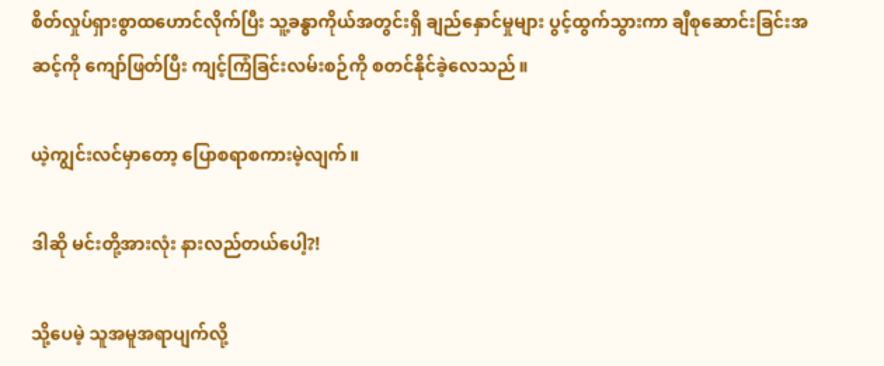စိတ်လှုပ်ရှားစွာထဟောင်လိုက်ပြီး သူ့ခန္ဓာကိုယ်အတွင်းရှိ ချည်နှောင်မှုများ ပွင့်ထွက်သွားကာ ချီစုဆောင်းခြင်းအဆင့်ကို ကျော်ဖြတ်ပြီး ကျင့်ကြံခြင်းလမ်းစဉ်ကို စတင်နိုင်ခဲ့လေသည်။

ယဲ့ကျွင်းလင်မှာတော့ ‌ပြောစရာစကားမဲ့လျက်။

ဒါဆို မင်းတို့အားလုံး နားလည်တယ်ပေါ့?!

သို့ပေမဲ့ သူအမူအရာပျက်လို့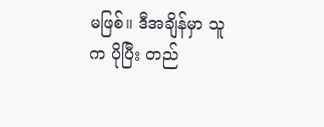မဖြစ်။ ဒီအချိန်မှာ သူက ပိုပြီး တည်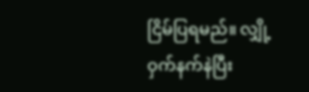ငြိမ်ပြရမည်။ လျှို့ဝှက်နက်နဲပြီး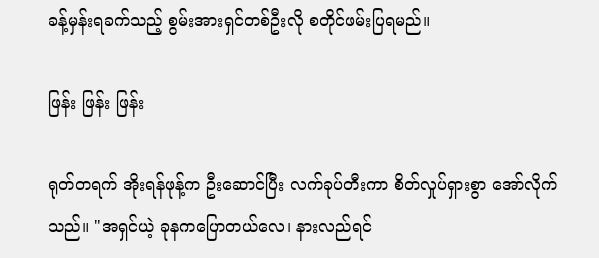ခန့်မှန်းရခက်သည့် စွမ်းအားရှင်တစ်ဦးလို စတိုင်ဖမ်းပြရမည်။

ဖြန်း ဖြန်း ဖြန်း

ရုတ်တရက် အိုးရန်ဖုန့်က ဦးဆောင်ပြီး လက်ခုပ်တီးကာ စိတ်လှုပ်ရှားစွာ အော်လိုက်သည်။ "အရှင်ယဲ့ ခုနကပြောတယ်လေ၊ နားလည်ရင်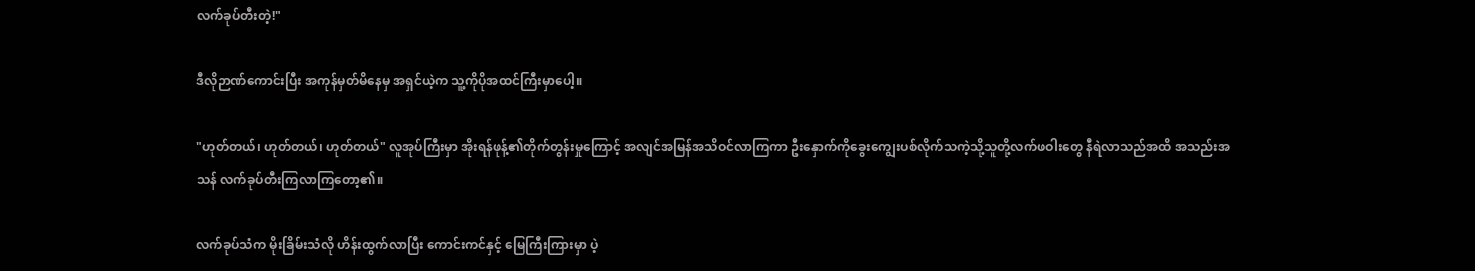လက်ခုပ်တီးတဲ့!"

ဒီလိုဉာဏ်ကောင်းပြီး အကုန်မှတ်မိနေမှ အရှင်ယဲ့က သူ့ကိုပိုအထင်ကြီးမှာပေါ့။

"ဟုတ်တယ်၊ ဟုတ်တယ်၊ ဟုတ်တယ်" လူအုပ်ကြီးမှာ အိုးရန်ဖုန့်၏တိုက်တွန်းမှုကြောင့် အလျင်အမြန်အသိဝင်လာကြကာ ဦးနှောက်ကိုခွေးကျွေးပစ်လိုက်သကဲ့သို့သူတို့လက်ဖဝါးတွေ နီရဲလာသည်အထိ အသည်းအသန် လက်ခုပ်တီးကြလာကြတော့၏။

လက်ခုပ်သံက မိုးခြိမ်းသံလို ဟိန်းထွက်လာပြီး ကောင်းကင်နှင့် မြေကြီးကြားမှာ ပဲ့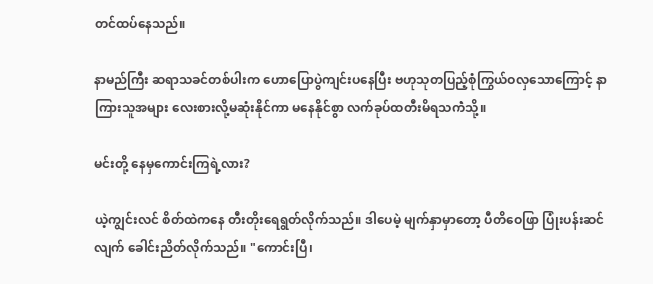တင်ထပ်နေသည်။

နာမည်ကြီး ဆရာသခင်တစ်ပါးက ဟောပြောပွဲကျင်းပနေပြီး ဗဟုသုတပြည့်စုံကြွယ်ဝလှသောကြောင့် နာကြားသူအများ လေးစားလို့မဆုံးနိုင်ကာ မနေနိုင်စွာ လက်ခုပ်ထတီးမိရသကဲံသို့။

မင်းတို့ နေမှကောင်းကြရဲ့လား?

ယဲ့ကျွင်းလင် စိတ်ထဲကနေ တီးတိုးရေရွတ်လိုက်သည်။ ဒါပေမဲ့ မျက်နှာမှာတော့ ပီတိဝေဖြာ ပြုံးပန်းဆင်လျက် ခေါင်းညိတ်လိုက်သည်။ "ကောင်းပြီ၊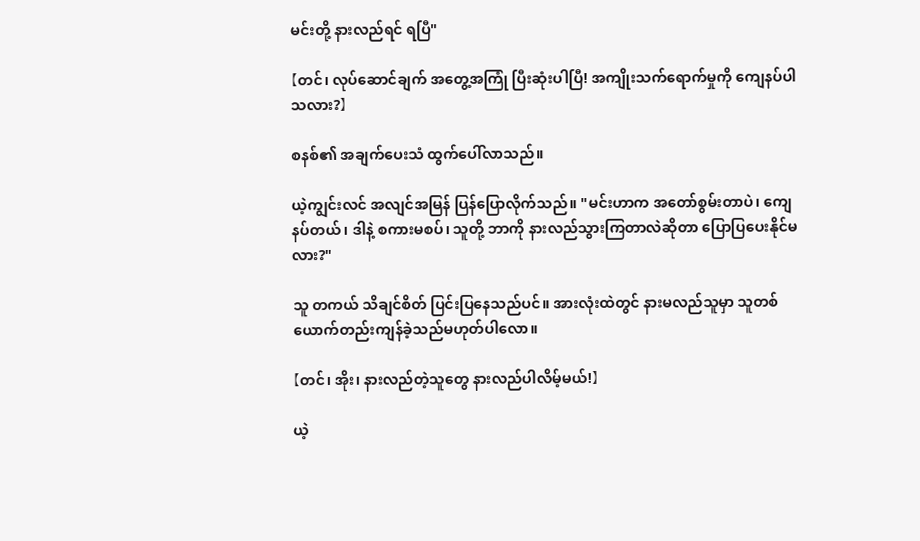မင်းတို့ နားလည်ရင် ရပြီ"

【တင်၊ လုပ်ဆောင်ချက် အတွေ့အကြုံ ပြီးဆုံးပါပြီ! အကျိုးသက်ရောက်မှုကို ကျေနပ်ပါသလား?】

စနစ်၏ အချက်ပေးသံ ထွက်ပေါ်လာသည်။

ယဲ့ကျွင်းလင် အလျင်အမြန် ပြန်ပြောလိုက်သည်။ "မင်းဟာက အတော်စွမ်းတာပဲ၊ ကျေနပ်တယ်၊ ဒါနဲ့ စကားမစပ်၊ သူတို့ ဘာကို နားလည်သွားကြတာလဲဆိုတာ ပြောပြပေးနိုင်မလား?"

သူ တကယ် သိချင်စိတ် ပြင်းပြနေသည်ပင်။ အားလုံးထဲတွင် နားမလည်သူမှာ သူတစ်ယောက်တည်းကျန်ခဲ့သည်မဟုတ်ပါလော။

【တင်၊ အိုး၊ နားလည်တဲ့သူတွေ နားလည်ပါလိမ့်မယ်!】

ယဲ့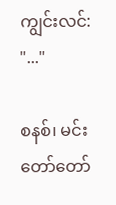ကျွင်းလင်: "..."

စနစ်၊ မင်းတော်တော်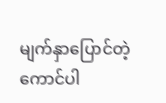မျက်နှာပြောင်တဲ့ကောင်ပါ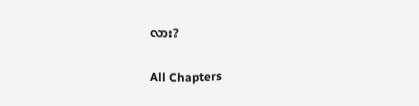လား?

All Chapters